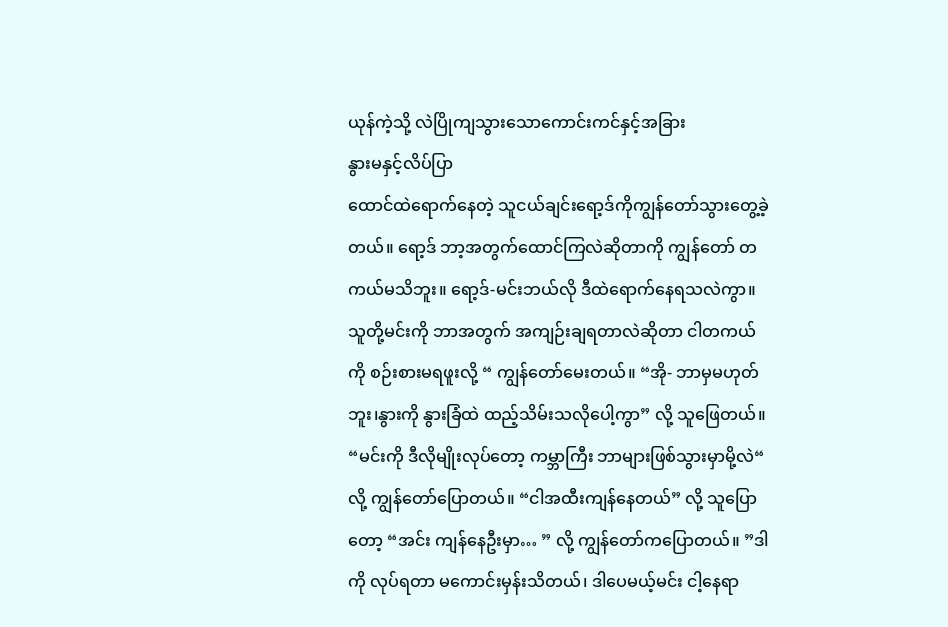ယုန်ကဲ့သို့ လဲပြိုကျသွားသောကောင်းကင်နှင့်အခြား
နွားမနှင့်လိပ်ပြာ
ထောင်ထဲရောက်နေတဲ့ သူငယ်ချင်းရော့ဒ်ကိုကျွန်တော်သွားတွေ့ခဲ့တယ်။ ရော့ဒ် ဘာ့အတွက်ထောင်ကြလဲဆိုတာကို ကျွန်တော် တကယ်မသိဘူး။ ရော့ဒ်-မင်းဘယ်လို ဒီထဲရောက်နေရသလဲကွာ။ သူတို့မင်းကို ဘာအတွက် အကျဉ်းချရတာလဲဆိုတာ ငါတကယ်ကို စဉ်းစားမရဖူးလို့ “ ကျွန်တော်မေးတယ်။ “အို- ဘာမှမဟုတ်ဘူး၊နွားကို နွားခြံထဲ ထည့်သိမ်းသလိုပေါ့ကွာ” လို့ သူဖြေတယ်။ “မင်းကို ဒီလိုမျိုးလုပ်တော့ ကမ္ဘာကြီး ဘာများဖြစ်သွားမှာမို့လဲ“ လို့ ကျွန်တော်ပြောတယ်။ “ငါအထီးကျန်နေတယ်” လို့ သူပြောတော့ “အင်း ကျန်နေဦးမှာ… ” လို့ ကျွန်တော်ကပြောတယ်။ ”ဒါကို လုပ်ရတာ မကောင်းမှန်းသိတယ်၊ ဒါပေမယ့်မင်း ငါ့နေရာ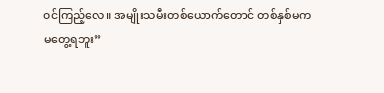၀င်ကြည့်လေ။ အမျိုးသမီးတစ်ယောက်တောင် တစ်နှစ်မက
မတွေ့ရဘူး”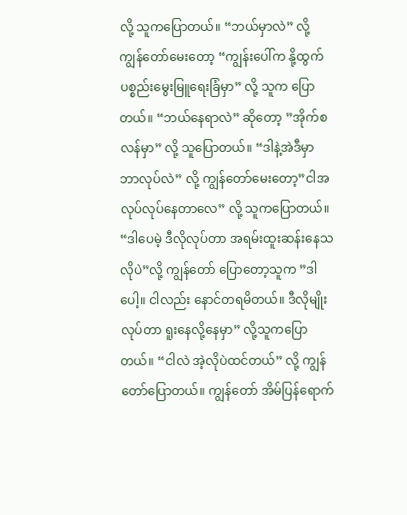လို့ သူကပြောတယ်။ “ဘယ်မှာလဲ” လို့ ကျွန်တော်မေးတော့ “ကျွန်းပေါ်က နို့ထွက်ပစ္စည်းမွေးမြူရေးခြံမှာ” လို့ သူက ပြောတယ်။ “ဘယ်နေရာလဲ” ဆိုတော့ ”အိုက်စလန်မှာ” လို့ သူပြောတယ်။ “ဒါနဲ့အဲဒီမှာ ဘာလုပ်လဲ” လို့ ကျွန်တော်မေးတော့”ငါအလုပ်လုပ်နေတာလေ” လို့ သူကပြောတယ်။ “ဒါပေမဲ့ ဒီလိုလုပ်တာ အရမ်းထူးဆန်းနေသလိုပဲ”လို့ ကျွန်တော် ပြောတော့သူက ”ဒါပေါ့။ ငါလည်း နောင်တရမိတယ်။ ဒီလိုမျိုးလုပ်တာ ရူးနေလို့နေမှာ” လို့သူကပြောတယ်။ “ငါလဲ အဲ့လိုပဲထင်တယ်” လို့ ကျွန်တော်ပြောတယ်။ ကျွန်တော် အိမ်ပြန်ရောက်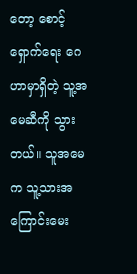တော့ စောင့်ရှောက်ရေး ဂေဟာမှာရှိတဲ့ သူ့အမေဆီကို သွားတယ်။ သူအမေက သူ့သားအကြောင်းမေး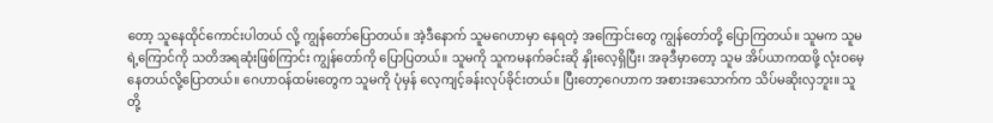တော့ သူနေထိုင်ကောင်းပါတယ် လို့ ကျွန်တော်ပြောတယ်။ အဲ့ဒီနောက် သူမဂေဟာမှာ နေရတဲ့ အကြောင်းတွေ ကျွန်တော်တို့ ပြောကြတယ်။ သူမက သူမရဲ့ကြောင်ကို သတိအရဆုံးဖြစ်ကြာင်း ကျွန်တော်ကို ပြောပြတယ်။ သူမကို သူကမနက်ခင်းဆို နှိုးလေ့ရှိပြီး၊ အခုဒီမှာတော့ သူမ အိပ်ယာကထဖို့ လုံးဝမေ့နေတယ်လို့ပြောတယ်။ ဂေဟာ၀န်ထမ်းတွေက သူမကို ပုံမှန် လေ့ကျင့်ခန်းလုပ်ခိုင်းတယ်။ ပြီးတော့ဂေဟာက အစားအသောက်က သိပ်မဆိုးလှဘူး။ သူတို့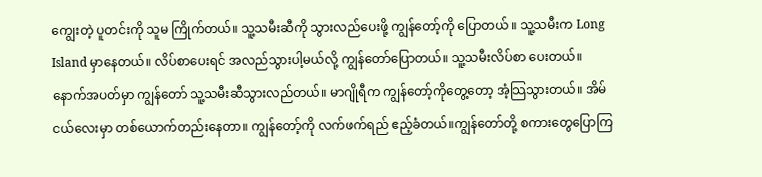ကျွေးတဲ့ ပူတင်းကို သူမ ကြိုက်တယ်။ သူ့သမီးဆီကို သွားလည်ပေးဖို့ ကျွန်တော့်ကို ပြောတယ် ။ သူ့သမီးက Long Island မှာနေတယ်။ လိပ်စာပေးရင် အလည်သွားပါ့မယ်လို့ ကျွန်တော်ပြောတယ်။ သူ့သမီးလိပ်စာ ပေးတယ်။ နောက်အပတ်မှာ ကျွန်တော် သူ့သမီးဆီသွားလည်တယ်။ မာဂျိုရီက ကျွန်တော့်ကိုတွေ့တော့ အံ့သြသွားတယ်။ အိမ်ငယ်လေးမှာ တစ်ယောက်တည်းနေတာ။ ကျွန်တော့်ကို လက်ဖက်ရည် ဧည့်ခံတယ်။ကျွန်တော်တို့ စကားတွေပြောကြ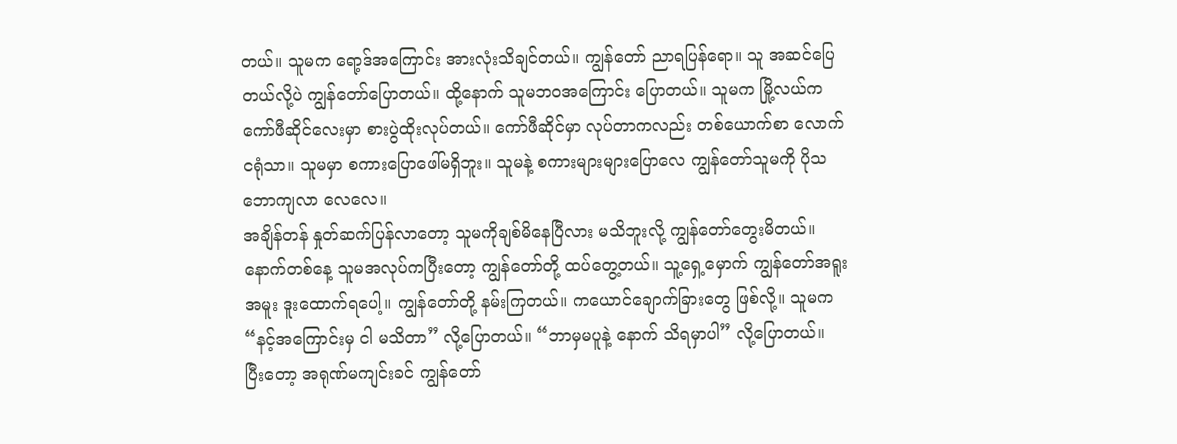တယ်။ သူမက ရော့ဒ်အကြောင်း အားလုံးသိချင်တယ်။ ကျွန်တော် ညာရပြန်ရော။ သူ အဆင်ပြေတယ်လို့ပဲ ကျွန်တော်ပြောတယ်။ ထို့နောက် သူမဘဝအကြောင်း ပြောတယ်။ သူမက မြို့လယ်က ကော်ဖီဆိုင်လေးမှာ စားပွဲထိုးလုပ်တယ်။ ကော်ဖီဆိုင်မှာ လုပ်တာကလည်း တစ်ယောက်စာ လောက်ငရုံသာ။ သူမမှာ စကားပြောဖေါ်မရှိဘူး။ သူမနဲ့ စကားများများပြောလေ ကျွန်တော်သူမကို ပိုသဘောကျလာ လေလေ။
အချိန်တန် နှုတ်ဆက်ပြန်လာတော့ သူမကိုချစ်မိနေပြီလား မသိဘူးလို့ ကျွန်တော်တွေးမိတယ်။ နောက်တစ်နေ့ သူမအလုပ်ကပြီးတော့ ကျွန်တော်တို့ ထပ်တွေ့တယ်။ သူ့ရှေ့မှောက် ကျွန်တော်အရူးအမူး ဒူးထောက်ရပေါ့။ ကျွန်တော်တို့ နမ်းကြတယ်။ ကယောင်ချောက်ခြားတွေ ဖြစ်လို့။ သူမက “နင့်အကြောင်းမှ ငါ မသိတာ” လို့ပြောတယ်။ “ဘာမှမပူနဲ့ နောက် သိရမှာပါ” လို့ပြောတယ်။ ပြီးတော့ အရုဏ်မကျင်းခင် ကျွန်တော်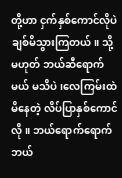တို့ဟာ ငှက်နှစ်ကောင်လိုပဲ ချစ်မိသွားကြတယ်။ သို့မဟုတ် ဘယ်ဆီရောက်မယ် မသိပဲ၊လေကြမ်းထဲမိနေတဲ့ လိပ်ပြာနှစ်ကောင်လို။ ဘယ်ရောက်ရောက် ဘယ်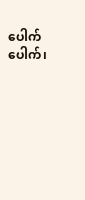ပေါက်ပေါက်၊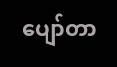ပျော်တာ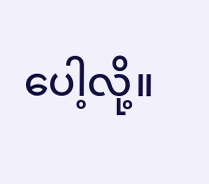ပေါ့လို့။